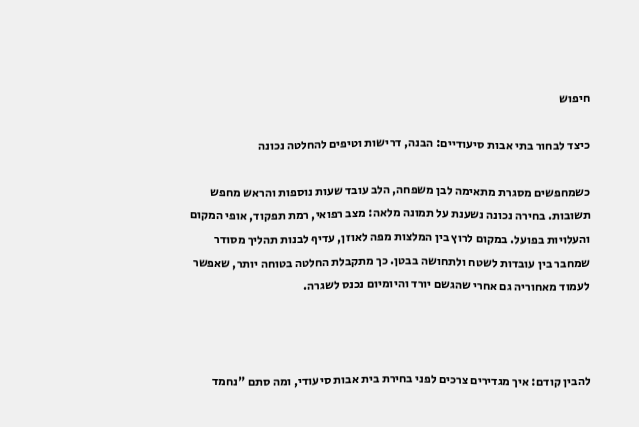חיפוש

כיצד לבחור בתי אבות סיעודיים: הבנה, דרישות וטיפים להחלטה נכונה

כשמחפשים מסגרת מתאימה לבן משפחה, הלב עובד שעות נוספות והראש מחפש תשובות. בחירה נכונה נשענת על תמונה מלאה: מצב רפואי, רמת תפקוד, אופי המקום והעלויות בפועל. במקום לרוץ בין המלצות מפה לאוזן, עדיף לבנות תהליך מסודר שמחבר בין עובדות לשטח ולתחושה בבטן. כך מתקבלת החלטה בטוחה יותר, שאפשר לעמוד מאחוריה גם אחרי שהגשם יורד והיומיום נכנס לשגרה.



להבין קודם: איך מגדירים צרכים לפני בחירת בית אבות סיעודי, ומה סתם "נחמד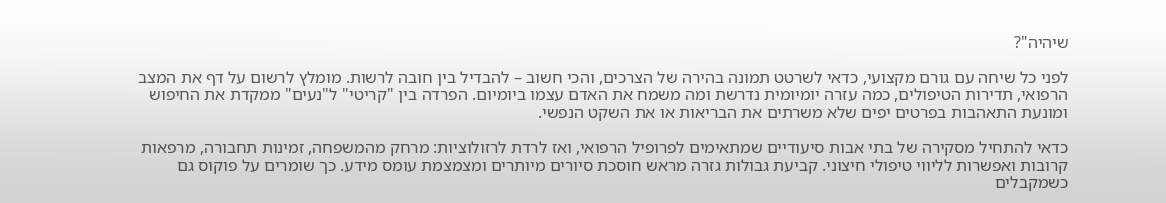שיהיה"?

לפני כל שיחה עם גורם מקצועי, כדאי לשרטט תמונה בהירה של הצרכים, והכי חשוב – להבדיל בין חובה לרשות. מומלץ לרשום על דף את המצב הרפואי, תדירות הטיפולים, כמה עזרה יומיומית נדרשת ומה משמח את האדם עצמו ביומיום. הפרדה בין "קריטי" ל"נעים" ממקדת את החיפוש ומונעת התאהבות בפרטים יפים שלא משרתים את הבריאות או את השקט הנפשי.

כדאי להתחיל מסקירה של בתי אבות סיעודיים שמתאימים לפרופיל הרפואי, ואז לרדת לרזולוציות: מרחק מהמשפחה, זמינות תחבורה, מרפאות קרובות ואפשרות לליווי טיפולי חיצוני. קביעת גבולות גזרה מראש חוסכת סיורים מיותרים ומצמצמת עומס מידע. כך שומרים על פוקוס גם כשמקבלים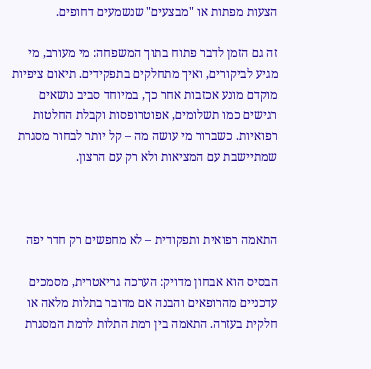הצעות מפתות או "מבצעים" שנשמעים דחופים.

זה גם הזמן לדבר פתוח בתוך המשפחה: מי מעורב, מי מגיע לביקורים, ואיך מתחלקים בתפקידים. תיאום ציפיות מוקדם מונע אכזבות אחר כך, במיוחד סביב נושאים רגישים כמו תשלומים, אפוטרופסות וקבלת החלטות רפואיות. כשברור מי עושה מה – קל יותר לבחור מסגרת שמתיישבת עם המציאות ולא רק עם הרצון.



התאמה רפואית ותפקודית – לא מחפשים רק חדר יפה

הבסיס הוא אבחון מדויק: הערכה גריאטרית, מסמכים עדכניים מהרופאים והבנה אם מדובר בתלות מלאה או חלקית בעזרה. התאמה בין רמת התלות לרמת המסגרת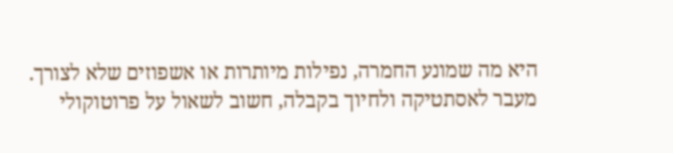היא מה שמונע החמרה, נפילות מיותרות או אשפוזים שלא לצורך. מעבר לאסתטיקה ולחיוך בקבלה, חשוב לשאול על פרוטוקולי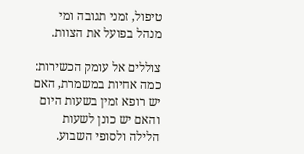טיפול, זמני תגובה ומי מנהל בפועל את הצוות.

צוללים אל עומק הכשירות: כמה אחיות במשמרת, האם יש רופא זמין בשעות היום והאם יש כונן לשעות הלילה ולסופי השבוע.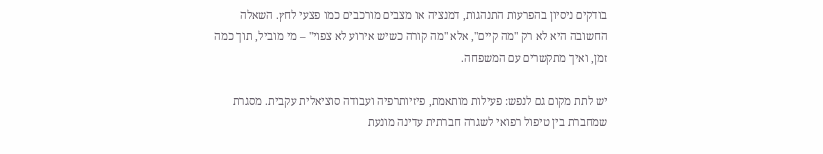בודקים ניסיון בהפרעות התנהגות, דמנציה או מצבים מורכבים כמו פצעי לחץ. השאלה החשובה היא לא רק "מה קיים", אלא "מה קורה כשיש אירוע לא צפוי" – מי מוביל, תוך כמה זמן, ואיך מתקשרים עם המשפחה.

יש לתת מקום גם לנפש: פעילות מותאמת, פיזיותרפיה ועבודה סוציאלית עקבית. מסגרת שמחברת בין טיפול רפואי לשגרה חברתית עדינה מונעת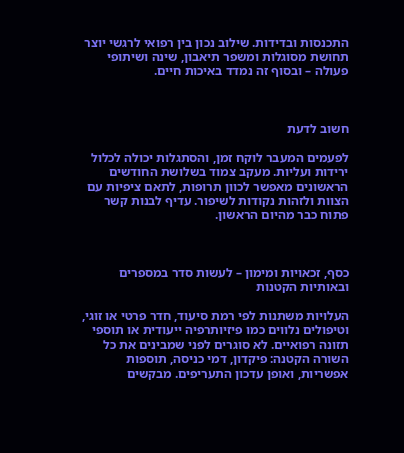התכנסות ובדידות. שילוב נכון בין רפואי לרגשי יוצר תחושת מסוגלות ומשפר תיאבון, שינה ושיתופי פעולה – ובסוף זה נמדד באיכות חיים.



חשוב לדעת

לפעמים המעבר לוקח זמן, והסתגלות יכולה לכלול ירידות ועליות. מעקב צמוד בשלושת החודשים הראשונים מאפשר לכוון תרופות, לתאם ציפיות עם הצוות ולזהות נקודות לשיפור. עדיף לבנות קשר פתוח כבר מהיום הראשון.



כסף, זכאויות ומימון – לעשות סדר במספרים ובאותיות הקטנות

העלויות משתנות לפי רמת סיעוד, חדר פרטי או זוגי, וטיפולים נלווים כמו פיזיותרפיה ייעודית או תוספי תזונה רפואיים. לא סוגרים לפני שמבינים את כל השורה הקטנה: פיקדון, דמי כניסה, תוספות אפשריות, ואופן עדכון התעריפים. מבקשים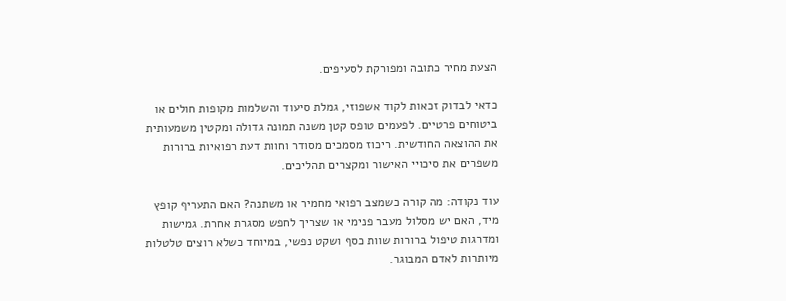הצעת מחיר כתובה ומפורקת לסעיפים.

כדאי לבדוק זכאות לקוד אשפוזי, גמלת סיעוד והשלמות מקופות חולים או ביטוחים פרטיים. לפעמים טופס קטן משנה תמונה גדולה ומקטין משמעותית את ההוצאה החודשית. ריכוז מסמכים מסודר וחוות דעת רפואיות ברורות משפרים את סיכויי האישור ומקצרים תהליכים.

עוד נקודה: מה קורה כשמצב רפואי מחמיר או משתנה? האם התעריף קופץ מיד, האם יש מסלול מעבר פנימי או שצריך לחפש מסגרת אחרת. גמישות ומדרגות טיפול ברורות שוות כסף ושקט נפשי, במיוחד כשלא רוצים טלטלות מיותרות לאדם המבוגר.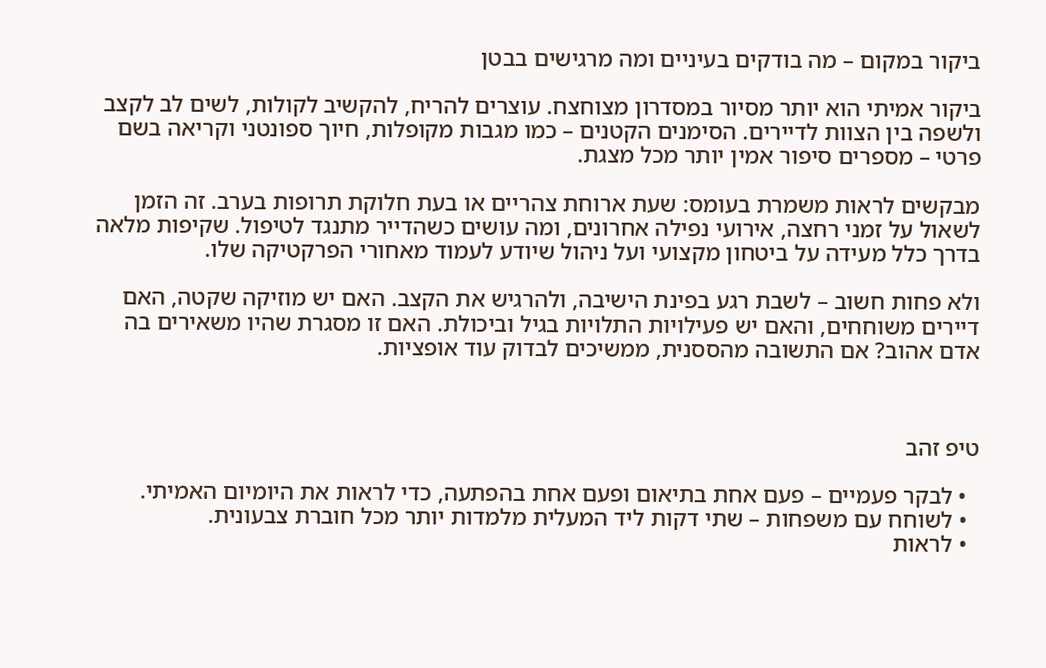ביקור במקום – מה בודקים בעיניים ומה מרגישים בבטן

ביקור אמיתי הוא יותר מסיור במסדרון מצוחצח. עוצרים להריח, להקשיב לקולות, לשים לב לקצב ולשפה בין הצוות לדיירים. הסימנים הקטנים – כמו מגבות מקופלות, חיוך ספונטני וקריאה בשם פרטי – מספרים סיפור אמין יותר מכל מצגת.

מבקשים לראות משמרת בעומס: שעת ארוחת צהריים או בעת חלוקת תרופות בערב. זה הזמן לשאול על זמני רחצה, אירועי נפילה אחרונים, ומה עושים כשהדייר מתנגד לטיפול. שקיפות מלאה בדרך כלל מעידה על ביטחון מקצועי ועל ניהול שיודע לעמוד מאחורי הפרקטיקה שלו.

ולא פחות חשוב – לשבת רגע בפינת הישיבה, ולהרגיש את הקצב. האם יש מוזיקה שקטה, האם דיירים משוחחים, והאם יש פעילויות התלויות בגיל וביכולת. האם זו מסגרת שהיו משאירים בה אדם אהוב? אם התשובה מהססנית, ממשיכים לבדוק עוד אופציות.



טיפ זהב

  • לבקר פעמיים – פעם אחת בתיאום ופעם אחת בהפתעה, כדי לראות את היומיום האמיתי.
  • לשוחח עם משפחות – שתי דקות ליד המעלית מלמדות יותר מכל חוברת צבעונית.
  • לראות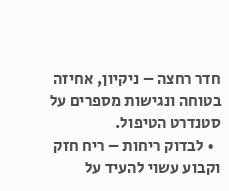חדר רחצה – ניקיון, אחיזה בטוחה ונגישות מספרים על סטנדרט הטיפול.
  • לבדוק ריחות – ריח חזק וקבוע עשוי להעיד על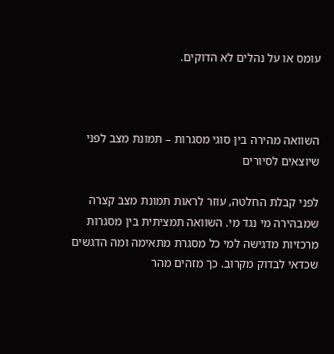עומס או על נהלים לא הדוקים.



השוואה מהירה בין סוגי מסגרות – תמונת מצב לפני שיוצאים לסיורים

לפני קבלת החלטה, עוזר לראות תמונת מצב קצרה שמבהירה מי נגד מי. השוואה תמציתית בין מסגרות מרכזיות מדגישה למי כל מסגרת מתאימה ומה הדגשים שכדאי לבדוק מקרוב. כך מזהים מהר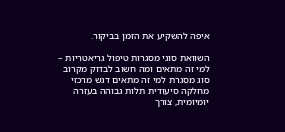איפה להשקיע את הזמן בביקור.

השוואת סוגי מסגרות טיפול גריאטריות – למי זה מתאים ומה חשוב לבדוק מקרוב
סוג מסגרת למי זה מתאים דגש מרכזי
מחלקה סיעודית תלות גבוהה בעזרה יומיומית, צורך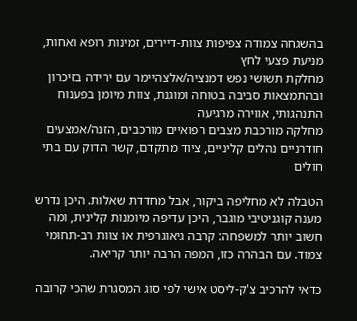בהשגחה צמודה צפיפות צוות-דיירים, זמינות רופא ואחות, מניעת פצעי לחץ
מחלקת תשושי נפש דמנציה/אלצהיימר עם ירידה בזיכרון ובהתמצאות סביבה בטוחה ומוגנת, צוות מיומן בפענוח התנהגותי, אווירה מרגיעה
מחלקה מורכבת מצבים רפואיים מורכבים, הזנה/אמצעים חודרניים נהלים קליניים, ציוד מתקדם, קשר הדוק עם בתי חולים

הטבלה לא מחליפה ביקור, אבל מחדדת שאלות. היכן נדרש מענה קוגניטיבי מוגבר, היכן עדיפה מיומנות קלינית, ומה חשוב יותר למשפחה: קרבה גיאוגרפית או צוות רב-תחומי צמוד. עם הבהרה כזו, המפה הרבה יותר קריאה.

כדאי להרכיב צ'ק-ליסט אישי לפי סוג המסגרת שהכי קרובה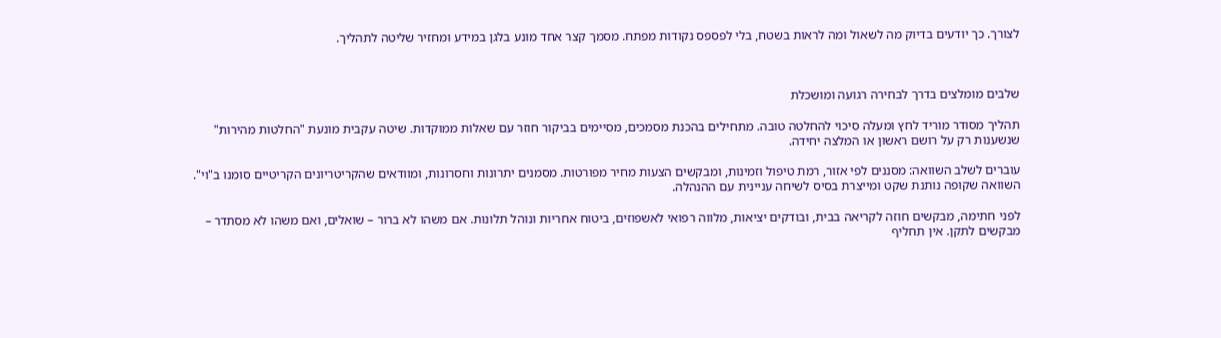לצורך. כך יודעים בדיוק מה לשאול ומה לראות בשטח, בלי לפספס נקודות מפתח. מסמך קצר אחד מונע בלגן במידע ומחזיר שליטה לתהליך.



שלבים מומלצים בדרך לבחירה רגועה ומושכלת

תהליך מסודר מוריד לחץ ומעלה סיכוי להחלטה טובה. מתחילים בהכנת מסמכים, מסיימים בביקור חוזר עם שאלות ממוקדות. שיטה עקבית מונעת "החלטות מהירות" שנשענות רק על רושם ראשון או המלצה יחידה.

עוברים לשלב השוואה: מסננים לפי אזור, רמת טיפול וזמינות, ומבקשים הצעות מחיר מפורטות. מסמנים יתרונות וחסרונות, ומוודאים שהקריטריונים הקריטיים סומנו ב"וי". השוואה שקופה נותנת שקט ומייצרת בסיס לשיחה עניינית עם ההנהלה.

לפני חתימה, מבקשים חוזה לקריאה בבית, ובודקים יציאות, מלווה רפואי לאשפוזים, ביטוח אחריות ונוהל תלונות. אם משהו לא ברור – שואלים, ואם משהו לא מסתדר – מבקשים לתקן. אין תחליף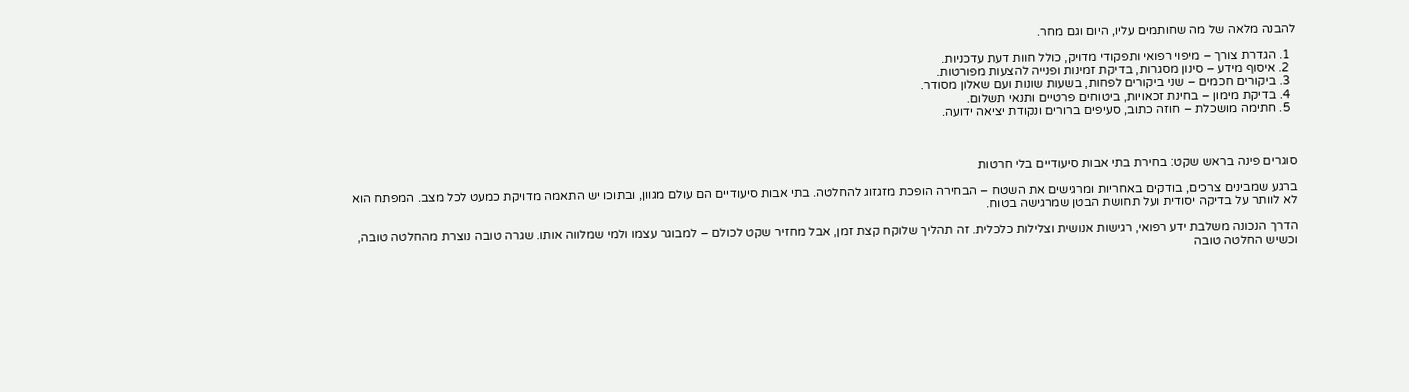להבנה מלאה של מה שחותמים עליו, היום וגם מחר.

  1. הגדרת צורך – מיפוי רפואי ותפקודי מדויק, כולל חוות דעת עדכניות.
  2. איסוף מידע – סינון מסגרות, בדיקת זמינות ופנייה להצעות מפורטות.
  3. ביקורים חכמים – שני ביקורים לפחות, בשעות שונות ועם שאלון מסודר.
  4. בדיקת מימון – בחינת זכאויות, ביטוחים פרטיים ותנאי תשלום.
  5. חתימה מושכלת – חוזה כתוב, סעיפים ברורים ונקודת יציאה ידועה.



סוגרים פינה בראש שקט: בחירת בתי אבות סיעודיים בלי חרטות

ברגע שמבינים צרכים, בודקים באחריות ומרגישים את השטח – הבחירה הופכת מזגזוג להחלטה. בתי אבות סיעודיים הם עולם מגוון, ובתוכו יש התאמה מדויקת כמעט לכל מצב. המפתח הוא לא לוותר על בדיקה יסודית ועל תחושת הבטן שמרגישה בטוח.

הדרך הנכונה משלבת ידע רפואי, רגישות אנושית וצלילות כלכלית. זה תהליך שלוקח קצת זמן, אבל מחזיר שקט לכולם – למבוגר עצמו ולמי שמלווה אותו. שגרה טובה נוצרת מהחלטה טובה, וכשיש החלטה טובה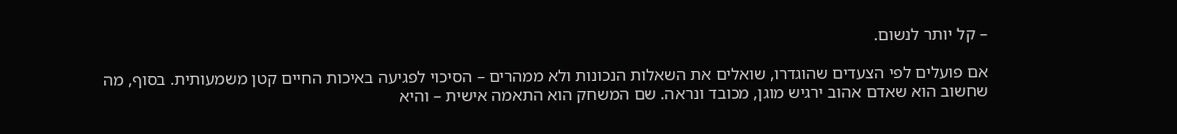– קל יותר לנשום.

אם פועלים לפי הצעדים שהוגדרו, שואלים את השאלות הנכונות ולא ממהרים – הסיכוי לפגיעה באיכות החיים קטן משמעותית. בסוף, מה שחשוב הוא שאדם אהוב ירגיש מוגן, מכובד ונראה. שם המשחק הוא התאמה אישית – והיא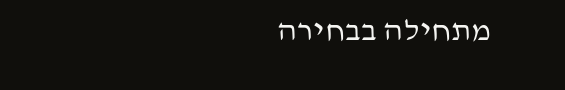מתחילה בבחירה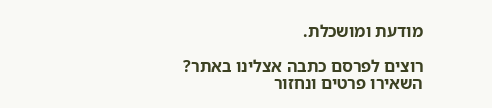מודעת ומושכלת.

רוצים לפרסם כתבה אצלינו באתר?
השאירו פרטים ונחזור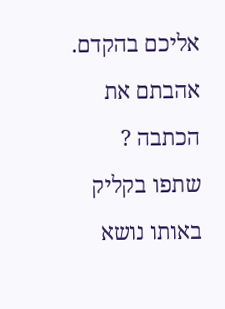אליכם בהקדם.
אהבתם את הכתבה ? שתפו בקליק
באותו נושא